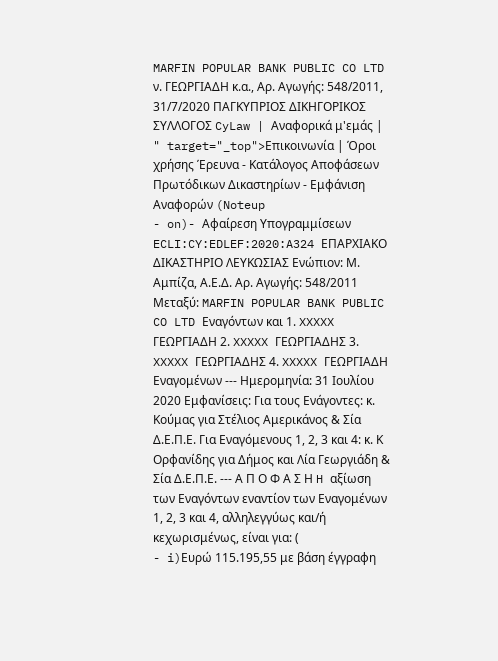MARFIN POPULAR BANK PUBLIC CO LTD ν. ΓΕΩΡΓΙΑΔΗ κ.α., Αρ. Αγωγής: 548/2011, 31/7/2020 ΠΑΓΚΥΠΡΙΟΣ ΔΙΚΗΓΟΡΙΚΟΣ ΣΥΛΛΟΓΟΣ CyLaw | Αναφορικά μ'εμάς | " target="_top">Επικοινωνία | Όροι χρήσης Έρευνα - Κατάλογος Αποφάσεων Πρωτόδικων Δικαστηρίων - Εμφάνιση Αναφορών (Noteup
- on)- Αφαίρεση Υπογραμμίσεων ECLI:CY:EDLEF:2020:A324 ΕΠΑΡΧΙΑΚΟ ΔΙΚΑΣΤΗΡΙΟ ΛΕΥΚΩΣΙΑΣ Eνώπιον: Μ. Αμπίζα, Α.Ε.Δ. Αρ. Αγωγής: 548/2011 Μεταξύ: MARFIN POPULAR BANK PUBLIC CO LTD Εναγόντων και 1. XXXXX ΓΕΩΡΓΙΑΔΗ 2. XXXXX ΓΕΩΡΓΙΑΔΗΣ 3. XXXXX ΓΕΩΡΓΙΑΔΗΣ 4. XXXXX ΓΕΩΡΓΙΑΔΗ Εναγομένων --- Ημερομηνία: 31 Ιουλίου 2020 Εμφανίσεις: Για τους Ενάγοντες: κ. Κούμας για Στέλιος Αμερικάνος & Σία Δ.Ε.Π.Ε. Για Εναγόμενους 1, 2, 3 και 4: κ. Κ Ορφανίδης για Δήμος και Λία Γεωργιάδη & Σία Δ.Ε.Π.Ε. --- Α Π Ο Φ Α Σ Η H αξίωση των Εναγόντων εναντίον των Εναγομένων 1, 2, 3 και 4, αλληλεγγύως και/ή κεχωρισμένως, είναι για: (
- i)Ευρώ 115.195,55 με βάση έγγραφη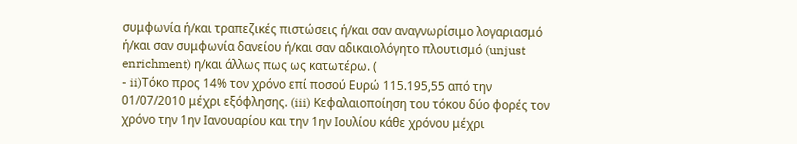συμφωνία ή/και τραπεζικές πιστώσεις ή/και σαν αναγνωρίσιμο λογαριασμό ή/και σαν συμφωνία δανείου ή/και σαν αδικαιολόγητο πλουτισμό (unjust enrichment) η/και άλλως πως ως κατωτέρω. (
- ii)Τόκο προς 14% τον χρόνο επί ποσού Ευρώ 115.195,55 από την 01/07/2010 μέχρι εξόφλησης. (iii) Κεφαλαιοποίηση του τόκου δύο φορές τον χρόνο την 1ην Ιανουαρίου και την 1ην Ιουλίου κάθε χρόνου μέχρι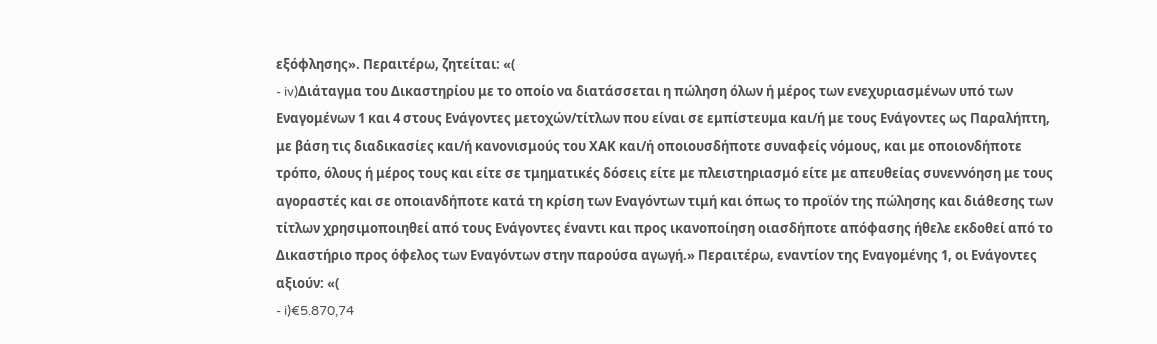εξόφλησης». Περαιτέρω, ζητείται: «(
- iv)Διάταγμα του Δικαστηρίου με το οποίο να διατάσσεται η πώληση όλων ή μέρος των ενεχυριασμένων υπό των Εναγομένων 1 και 4 στους Ενάγοντες μετοχών/τίτλων που είναι σε εμπίστευμα και/ή με τους Ενάγοντες ως Παραλήπτη, με βάση τις διαδικασίες και/ή κανονισμούς του ΧΑΚ και/ή οποιουσδήποτε συναφείς νόμους, και με οποιονδήποτε τρόπο, όλους ή μέρος τους και είτε σε τμηματικές δόσεις είτε με πλειστηριασμό είτε με απευθείας συνεννόηση με τους αγοραστές και σε οποιανδήποτε κατά τη κρίση των Εναγόντων τιμή και όπως το προϊόν της πώλησης και διάθεσης των τίτλων χρησιμοποιηθεί από τους Ενάγοντες έναντι και προς ικανοποίηση οιασδήποτε απόφασης ήθελε εκδοθεί από το Δικαστήριο προς όφελος των Εναγόντων στην παρούσα αγωγή.» Περαιτέρω, εναντίον της Εναγομένης 1, οι Ενάγοντες αξιούν: «(
- i)€5.870,74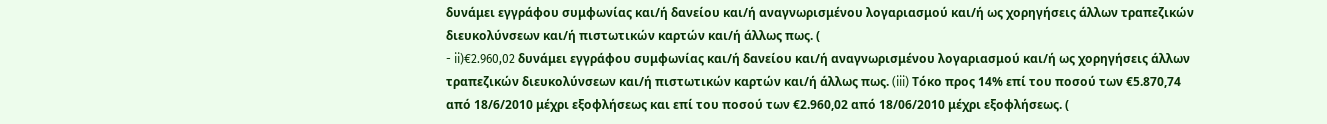δυνάμει εγγράφου συμφωνίας και/ή δανείου και/ή αναγνωρισμένου λογαριασμού και/ή ως χορηγήσεις άλλων τραπεζικών διευκολύνσεων και/ή πιστωτικών καρτών και/ή άλλως πως. (
- ii)€2.960,02 δυνάμει εγγράφου συμφωνίας και/ή δανείου και/ή αναγνωρισμένου λογαριασμού και/ή ως χορηγήσεις άλλων τραπεζικών διευκολύνσεων και/ή πιστωτικών καρτών και/ή άλλως πως. (iii) Τόκο προς 14% επί του ποσού των €5.870,74 από 18/6/2010 μέχρι εξοφλήσεως και επί του ποσού των €2.960,02 από 18/06/2010 μέχρι εξοφλήσεως. (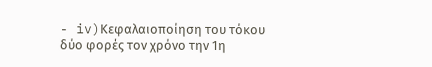- iv)Κεφαλαιοποίηση του τόκου δύο φορές τον χρόνο την 1η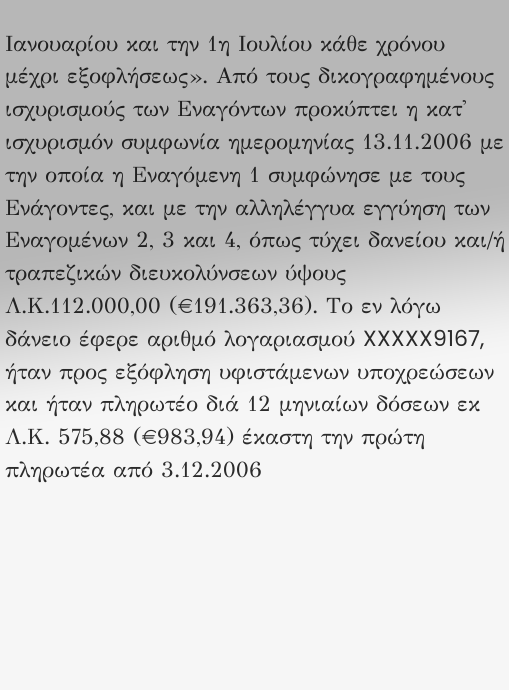Ιανουαρίου και την 1η Ιουλίου κάθε χρόνου μέχρι εξοφλήσεως». Από τους δικογραφημένους ισχυρισμούς των Εναγόντων προκύπτει η κατ' ισχυρισμόν συμφωνία ημερομηνίας 13.11.2006 με την οποία η Εναγόμενη 1 συμφώνησε με τους Ενάγοντες, και με την αλληλέγγυα εγγύηση των Εναγομένων 2, 3 και 4, όπως τύχει δανείου και/ή τραπεζικών διευκολύνσεων ύψους Λ.Κ.112.000,00 (€191.363,36). Το εν λόγω δάνειο έφερε αριθμό λογαριασμού XXXXX9167, ήταν προς εξόφληση υφιστάμενων υποχρεώσεων και ήταν πληρωτέο διά 12 μηνιαίων δόσεων εκ Λ.Κ. 575,88 (€983,94) έκαστη την πρώτη πληρωτέα από 3.12.2006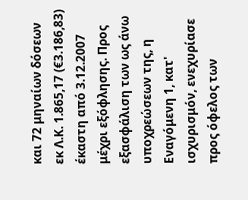και 72 μηναίων δόσεων εκ Λ.Κ. 1.865,17 (€3.186,83) έκαστη από 3.12.2007 μέχρι εξόφλησης. Προς εξασφάλιση των ως άνω υποχρεώσεων της, η Εναγόμενη 1, κατ' ισχυρισμόν, ενεχυρίασε προς όφελος των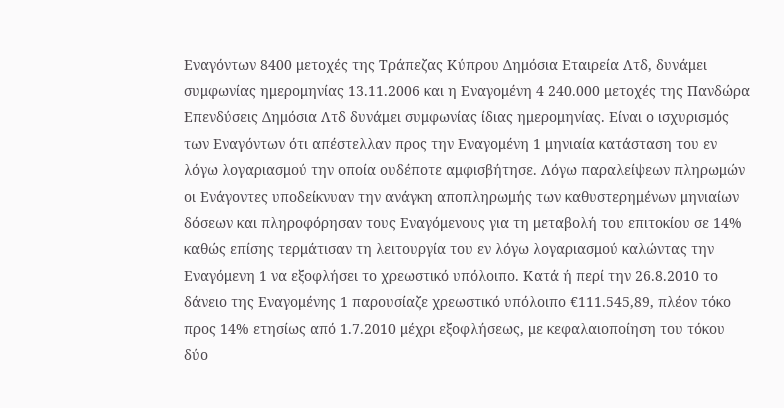Εναγόντων 8400 μετοχές της Τράπεζας Κύπρου Δημόσια Εταιρεία Λτδ, δυνάμει συμφωνίας ημερομηνίας 13.11.2006 και η Εναγομένη 4 240.000 μετοχές της Πανδώρα Επενδύσεις Δημόσια Λτδ δυνάμει συμφωνίας ίδιας ημερομηνίας. Είναι ο ισχυρισμός των Εναγόντων ότι απέστελλαν προς την Εναγομένη 1 μηνιαία κατάσταση του εν λόγω λογαριασμού την οποία ουδέποτε αμφισβήτησε. Λόγω παραλείψεων πληρωμών οι Ενάγοντες υποδείκνυαν την ανάγκη αποπληρωμής των καθυστερημένων μηνιαίων δόσεων και πληροφόρησαν τους Εναγόμενους για τη μεταβολή του επιτοκίου σε 14% καθώς επίσης τερμάτισαν τη λειτουργία του εν λόγω λογαριασμού καλώντας την Εναγόμενη 1 να εξοφλήσει το χρεωστικό υπόλοιπο. Κατά ή περί την 26.8.2010 το δάνειο της Εναγομένης 1 παρουσίαζε χρεωστικό υπόλοιπο €111.545,89, πλέον τόκο προς 14% ετησίως από 1.7.2010 μέχρι εξοφλήσεως, με κεφαλαιοποίηση του τόκου δύο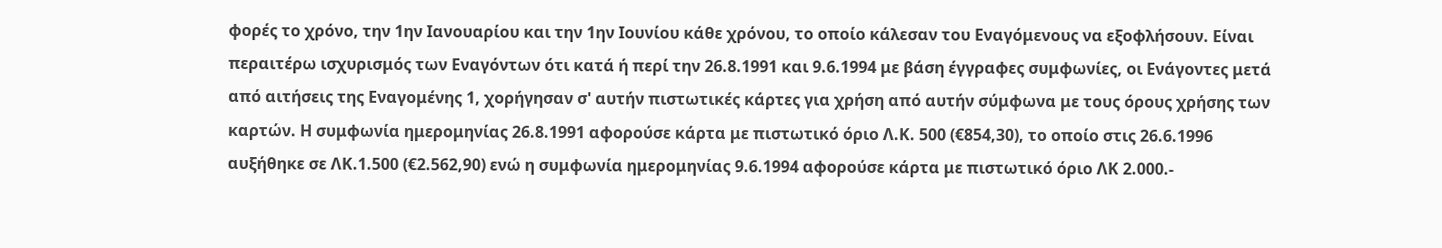φορές το χρόνο, την 1ην Ιανουαρίου και την 1ην Ιουνίου κάθε χρόνου, το οποίο κάλεσαν του Εναγόμενους να εξοφλήσουν. Είναι περαιτέρω ισχυρισμός των Εναγόντων ότι κατά ή περί την 26.8.1991 και 9.6.1994 με βάση έγγραφες συμφωνίες, οι Ενάγοντες μετά από αιτήσεις της Εναγομένης 1, χορήγησαν σ' αυτήν πιστωτικές κάρτες για χρήση από αυτήν σύμφωνα με τους όρους χρήσης των καρτών. Η συμφωνία ημερομηνίας 26.8.1991 αφορούσε κάρτα με πιστωτικό όριο Λ.Κ. 500 (€854,30), το οποίο στις 26.6.1996 αυξήθηκε σε ΛΚ.1.500 (€2.562,90) ενώ η συμφωνία ημερομηνίας 9.6.1994 αφορούσε κάρτα με πιστωτικό όριο ΛΚ 2.000.-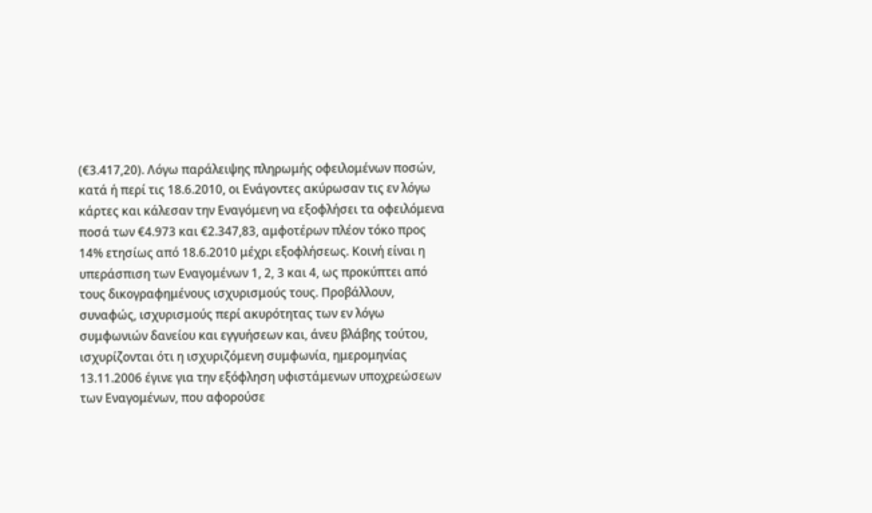(€3.417,20). Λόγω παράλειψης πληρωμής οφειλομένων ποσών, κατά ή περί τις 18.6.2010, οι Ενάγοντες ακύρωσαν τις εν λόγω κάρτες και κάλεσαν την Εναγόμενη να εξοφλήσει τα οφειλόμενα ποσά των €4.973 και €2.347,83, αμφοτέρων πλέον τόκο προς 14% ετησίως από 18.6.2010 μέχρι εξοφλήσεως. Κοινή είναι η υπεράσπιση των Εναγομένων 1, 2, 3 και 4, ως προκύπτει από τους δικογραφημένους ισχυρισμούς τους. Προβάλλουν, συναφώς, ισχυρισμούς περί ακυρότητας των εν λόγω συμφωνιών δανείου και εγγυήσεων και, άνευ βλάβης τούτου, ισχυρίζονται ότι η ισχυριζόμενη συμφωνία, ημερομηνίας 13.11.2006 έγινε για την εξόφληση υφιστάμενων υποχρεώσεων των Εναγομένων, που αφορούσε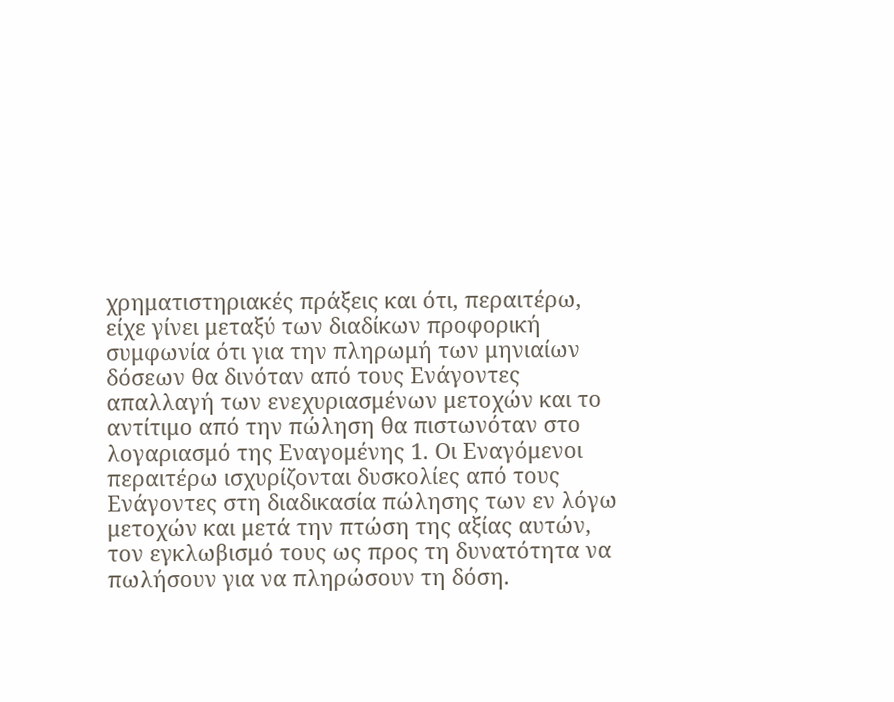χρηματιστηριακές πράξεις και ότι, περαιτέρω, είχε γίνει μεταξύ των διαδίκων προφορική συμφωνία ότι για την πληρωμή των μηνιαίων δόσεων θα δινόταν από τους Ενάγοντες απαλλαγή των ενεχυριασμένων μετοχών και το αντίτιμο από την πώληση θα πιστωνόταν στο λογαριασμό της Εναγομένης 1. Οι Εναγόμενοι περαιτέρω ισχυρίζονται δυσκολίες από τους Ενάγοντες στη διαδικασία πώλησης των εν λόγω μετοχών και μετά την πτώση της αξίας αυτών, τον εγκλωβισμό τους ως προς τη δυνατότητα να πωλήσουν για να πληρώσουν τη δόση.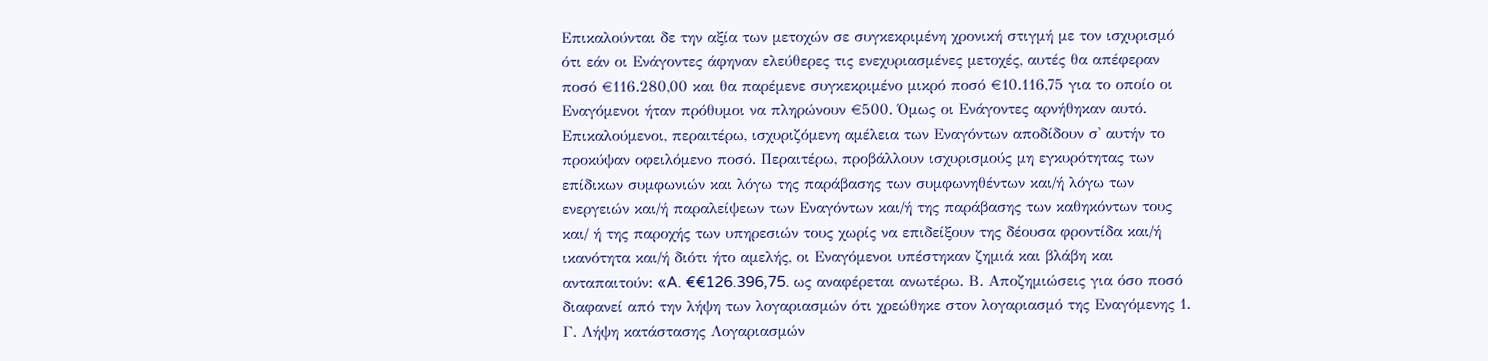Επικαλούνται δε την αξία των μετοχών σε συγκεκριμένη χρονική στιγμή με τον ισχυρισμό ότι εάν οι Ενάγοντες άφηναν ελεύθερες τις ενεχυριασμένες μετοχές, αυτές θα απέφεραν ποσό €116.280,00 και θα παρέμενε συγκεκριμένο μικρό ποσό €10.116,75 για το οποίο οι Εναγόμενοι ήταν πρόθυμοι να πληρώνουν €500. Όμως οι Ενάγοντες αρνήθηκαν αυτό. Επικαλούμενοι, περαιτέρω, ισχυριζόμενη αμέλεια των Εναγόντων αποδίδουν σ' αυτήν το προκύψαν οφειλόμενο ποσό. Περαιτέρω, προβάλλουν ισχυρισμούς μη εγκυρότητας των επίδικων συμφωνιών και λόγω της παράβασης των συμφωνηθέντων και/ή λόγω των ενεργειών και/ή παραλείψεων των Εναγόντων και/ή της παράβασης των καθηκόντων τους και/ ή της παροχής των υπηρεσιών τους χωρίς να επιδείξουν της δέουσα φροντίδα και/ή ικανότητα και/ή διότι ήτο αμελής, οι Εναγόμενοι υπέστηκαν ζημιά και βλάβη και ανταπαιτούν: «A. €€126.396,75. ως αναφέρεται ανωτέρω. Β. Αποζημιώσεις για όσο ποσό διαφανεί από την λήψη των λογαριασμών ότι χρεώθηκε στον λογαριασμό της Εναγόμενης 1. Γ. Λήψη κατάστασης Λογαριασμών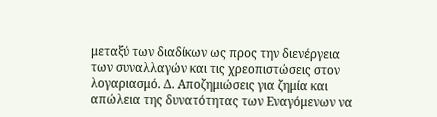μεταξύ των διαδίκων ως προς την διενέργεια των συναλλαγών και τις χρεοπιστώσεις στον λογαριασμό. Δ. Αποζημιώσεις για ζημία και απώλεια της δυνατότητας των Εναγόμενων να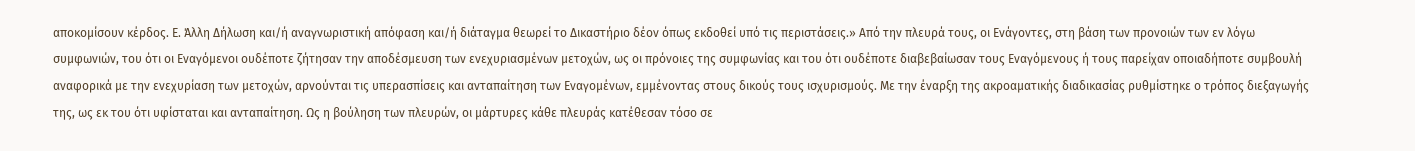αποκομίσουν κέρδος. Ε. Άλλη Δήλωση και/ή αναγνωριστική απόφαση και/ή διάταγμα θεωρεί το Δικαστήριο δέον όπως εκδοθεί υπό τις περιστάσεις.» Από την πλευρά τους, οι Ενάγοντες, στη βάση των προνοιών των εν λόγω συμφωνιών, του ότι οι Εναγόμενοι ουδέποτε ζήτησαν την αποδέσμευση των ενεχυριασμένων μετοχών, ως οι πρόνοιες της συμφωνίας και του ότι ουδέποτε διαβεβαίωσαν τους Εναγόμενους ή τους παρείχαν οποιαδήποτε συμβουλή αναφορικά με την ενεχυρίαση των μετοχών, αρνούνται τις υπερασπίσεις και ανταπαίτηση των Εναγομένων, εμμένοντας στους δικούς τους ισχυρισμούς. Με την έναρξη της ακροαματικής διαδικασίας ρυθμίστηκε ο τρόπος διεξαγωγής της, ως εκ του ότι υφίσταται και ανταπαίτηση. Ως η βούληση των πλευρών, οι μάρτυρες κάθε πλευράς κατέθεσαν τόσο σε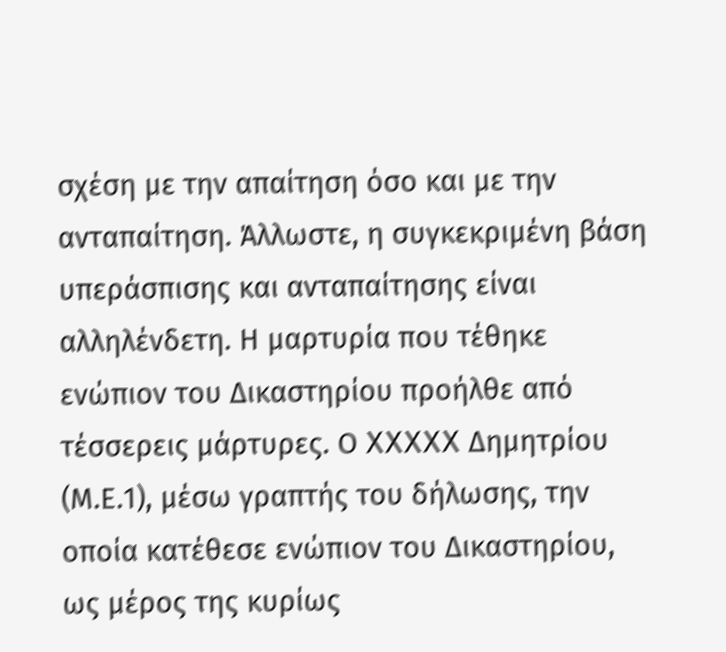σχέση με την απαίτηση όσο και με την ανταπαίτηση. Άλλωστε, η συγκεκριμένη βάση υπεράσπισης και ανταπαίτησης είναι αλληλένδετη. Η μαρτυρία που τέθηκε ενώπιον του Δικαστηρίου προήλθε από τέσσερεις μάρτυρες. Ο XXXXX Δημητρίου (Μ.Ε.1), μέσω γραπτής του δήλωσης, την οποία κατέθεσε ενώπιον του Δικαστηρίου, ως μέρος της κυρίως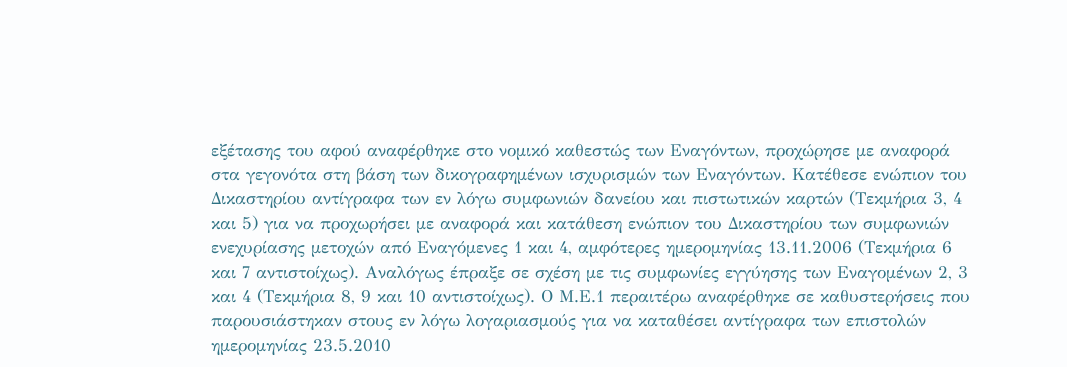εξέτασης του αφού αναφέρθηκε στο νομικό καθεστώς των Εναγόντων, προχώρησε με αναφορά στα γεγονότα στη βάση των δικογραφημένων ισχυρισμών των Εναγόντων. Κατέθεσε ενώπιον του Δικαστηρίου αντίγραφα των εν λόγω συμφωνιών δανείου και πιστωτικών καρτών (Τεκμήρια 3, 4 και 5) για να προχωρήσει με αναφορά και κατάθεση ενώπιον του Δικαστηρίου των συμφωνιών ενεχυρίασης μετοχών από Εναγόμενες 1 και 4, αμφότερες ημερομηνίας 13.11.2006 (Τεκμήρια 6 και 7 αντιστοίχως). Αναλόγως έπραξε σε σχέση με τις συμφωνίες εγγύησης των Εναγομένων 2, 3 και 4 (Τεκμήρια 8, 9 και 10 αντιστοίχως). Ο Μ.Ε.1 περαιτέρω αναφέρθηκε σε καθυστερήσεις που παρουσιάστηκαν στους εν λόγω λογαριασμούς για να καταθέσει αντίγραφα των επιστολών ημερομηνίας 23.5.2010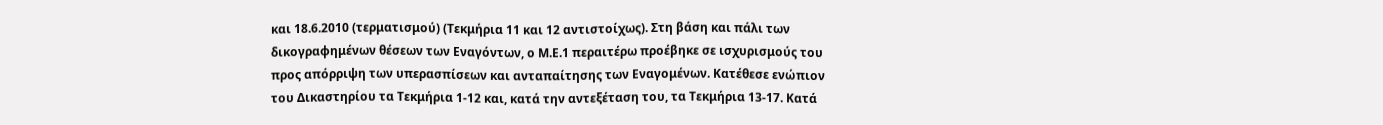και 18.6.2010 (τερματισμού) (Τεκμήρια 11 και 12 αντιστοίχως). Στη βάση και πάλι των δικογραφημένων θέσεων των Εναγόντων, ο Μ.Ε.1 περαιτέρω προέβηκε σε ισχυρισμούς του προς απόρριψη των υπερασπίσεων και ανταπαίτησης των Εναγομένων. Κατέθεσε ενώπιον του Δικαστηρίου τα Τεκμήρια 1-12 και, κατά την αντεξέταση του, τα Τεκμήρια 13-17. Κατά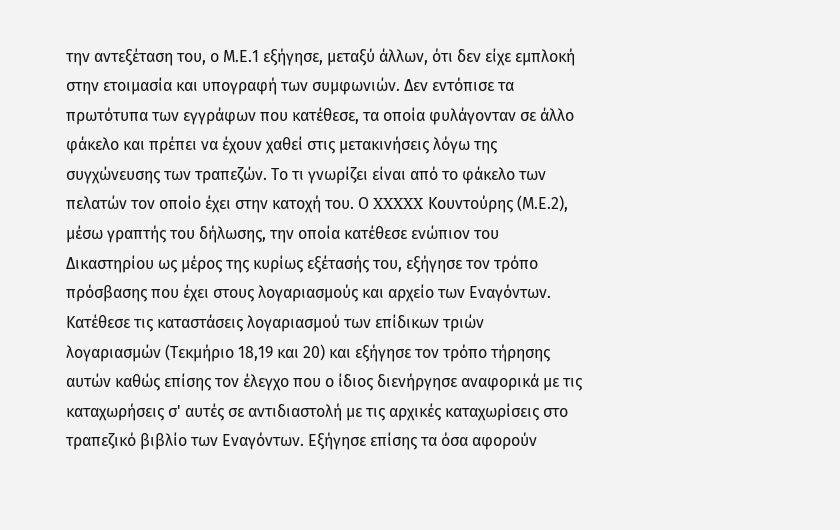την αντεξέταση του, ο Μ.Ε.1 εξήγησε, μεταξύ άλλων, ότι δεν είχε εμπλοκή στην ετοιμασία και υπογραφή των συμφωνιών. Δεν εντόπισε τα πρωτότυπα των εγγράφων που κατέθεσε, τα οποία φυλάγονταν σε άλλο φάκελο και πρέπει να έχουν χαθεί στις μετακινήσεις λόγω της συγχώνευσης των τραπεζών. Το τι γνωρίζει είναι από το φάκελο των πελατών τον οποίο έχει στην κατοχή του. Ο XXXXX Κουντούρης (Μ.Ε.2), μέσω γραπτής του δήλωσης, την οποία κατέθεσε ενώπιον του Δικαστηρίου ως μέρος της κυρίως εξέτασής του, εξήγησε τον τρόπο πρόσβασης που έχει στους λογαριασμούς και αρχείο των Εναγόντων. Κατέθεσε τις καταστάσεις λογαριασμού των επίδικων τριών λογαριασμών (Τεκμήριο 18,19 και 20) και εξήγησε τον τρόπο τήρησης αυτών καθώς επίσης τον έλεγχο που ο ίδιος διενήργησε αναφορικά με τις καταχωρήσεις σ' αυτές σε αντιδιαστολή με τις αρχικές καταχωρίσεις στο τραπεζικό βιβλίο των Εναγόντων. Εξήγησε επίσης τα όσα αφορούν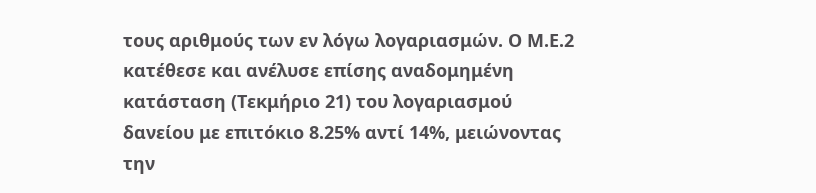τους αριθμούς των εν λόγω λογαριασμών. Ο Μ.Ε.2 κατέθεσε και ανέλυσε επίσης αναδομημένη κατάσταση (Τεκμήριο 21) του λογαριασμού δανείου με επιτόκιο 8.25% αντί 14%, μειώνοντας την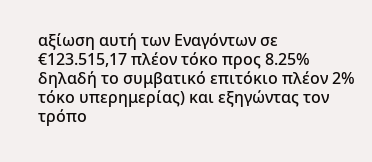αξίωση αυτή των Εναγόντων σε €123.515,17 πλέον τόκο προς 8.25% δηλαδή το συμβατικό επιτόκιο πλέον 2% τόκο υπερημερίας) και εξηγώντας τον τρόπο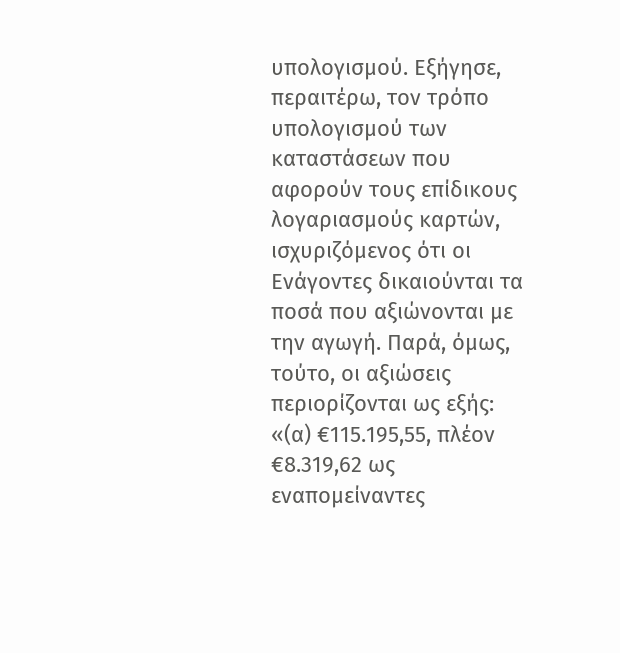υπολογισμού. Εξήγησε, περαιτέρω, τον τρόπο υπολογισμού των καταστάσεων που αφορούν τους επίδικους λογαριασμούς καρτών, ισχυριζόμενος ότι οι Ενάγοντες δικαιούνται τα ποσά που αξιώνονται με την αγωγή. Παρά, όμως, τούτο, οι αξιώσεις περιορίζονται ως εξής: «(α) €115.195,55, πλέον €8.319,62 ως εναπομείναντες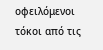οφειλόμενοι τόκοι από τις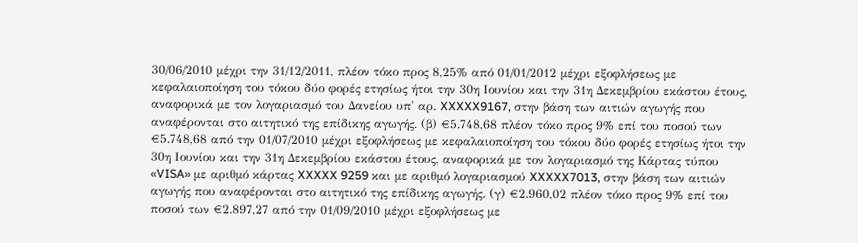30/06/2010 μέχρι την 31/12/2011, πλέον τόκο προς 8,25% από 01/01/2012 μέχρι εξοφλήσεως με κεφαλαιοποίηση του τόκου δύο φορές ετησίως ήτοι την 30η Ιουνίου και την 31η Δεκεμβρίου εκάστου έτους, αναφορικά με τον λογαριασμό του Δανείου υπ' αρ. XXXXX9167, στην βάση των αιτιών αγωγής που αναφέρονται στο αιτητικό της επίδικης αγωγής. (β) €5.748,68 πλέον τόκο προς 9% επί του ποσού των €5.748,68 από την 01/07/2010 μέχρι εξοφλήσεως με κεφαλαιοποίηση του τόκου δύο φορές ετησίως ήτοι την 30η Ιουνίου και την 31η Δεκεμβρίου εκάστου έτους, αναφορικά με τον λογαριασμό της Κάρτας τύπου «VISA» με αριθμό κάρτας XXXXX 9259 και με αριθμό λογαριασμού XXXXX7013, στην βάση των αιτιών αγωγής που αναφέρονται στο αιτητικό της επίδικης αγωγής. (γ) €2.960,02 πλέον τόκο προς 9% επί του ποσού των €2.897,27 από την 01/09/2010 μέχρι εξοφλήσεως με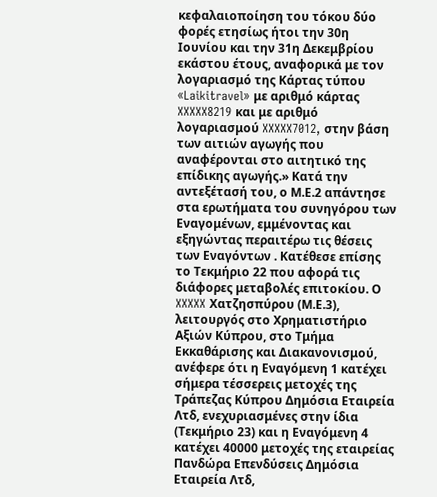κεφαλαιοποίηση του τόκου δύο φορές ετησίως ήτοι την 30η Ιουνίου και την 31η Δεκεμβρίου εκάστου έτους, αναφορικά με τον λογαριασμό της Κάρτας τύπου «Laikitravel» με αριθμό κάρτας XXXXX8219 και με αριθμό λογαριασμού XXXXX7012, στην βάση των αιτιών αγωγής που αναφέρονται στο αιτητικό της επίδικης αγωγής.» Κατά την αντεξέτασή του, ο Μ.Ε.2 απάντησε στα ερωτήματα του συνηγόρου των Εναγομένων, εμμένοντας και εξηγώντας περαιτέρω τις θέσεις των Εναγόντων . Κατέθεσε επίσης το Τεκμήριο 22 που αφορά τις διάφορες μεταβολές επιτοκίου. Ο XXXXX Χατζησπύρου (Μ.Ε.3), λειτουργός στο Χρηματιστήριο Αξιών Κύπρου, στο Τμήμα Εκκαθάρισης και Διακανονισμού, ανέφερε ότι η Εναγόμενη 1 κατέχει σήμερα τέσσερεις μετοχές της Τράπεζας Κύπρου Δημόσια Εταιρεία Λτδ, ενεχυριασμένες στην ίδια (Τεκμήριο 23) και η Εναγόμενη 4 κατέχει 40000 μετοχές της εταιρείας Πανδώρα Επενδύσεις Δημόσια Εταιρεία Λτδ,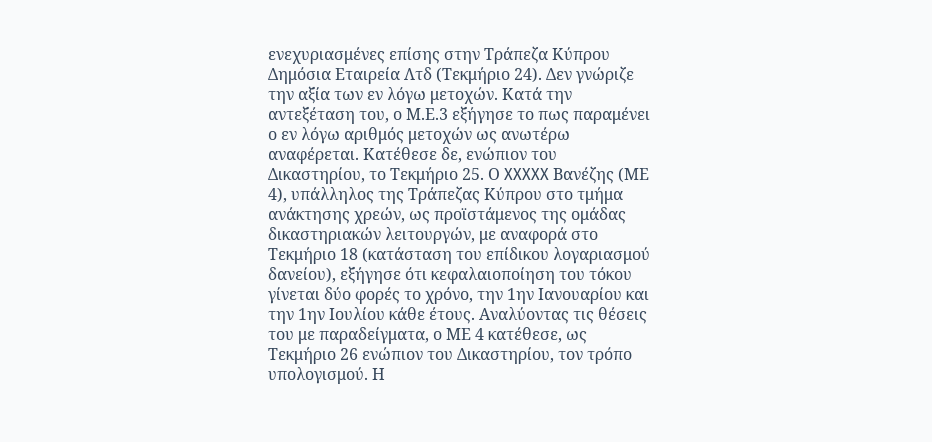ενεχυριασμένες επίσης στην Τράπεζα Κύπρου Δημόσια Εταιρεία Λτδ (Τεκμήριο 24). Δεν γνώριζε την αξία των εν λόγω μετοχών. Κατά την αντεξέταση του, ο Μ.Ε.3 εξήγησε το πως παραμένει ο εν λόγω αριθμός μετοχών ως ανωτέρω αναφέρεται. Κατέθεσε δε, ενώπιον του Δικαστηρίου, το Τεκμήριο 25. Ο XXXXX Βανέζης (ΜΕ 4), υπάλληλος της Τράπεζας Κύπρου στο τμήμα ανάκτησης χρεών, ως προϊστάμενος της ομάδας δικαστηριακών λειτουργών, με αναφορά στο Τεκμήριο 18 (κατάσταση του επίδικου λογαριασμού δανείου), εξήγησε ότι κεφαλαιοποίηση του τόκου γίνεται δύο φορές το χρόνο, την 1ην Ιανουαρίου και την 1ην Ιουλίου κάθε έτους. Αναλύοντας τις θέσεις του με παραδείγματα, ο ΜΕ 4 κατέθεσε, ως Τεκμήριο 26 ενώπιον του Δικαστηρίου, τον τρόπο υπολογισμού. Η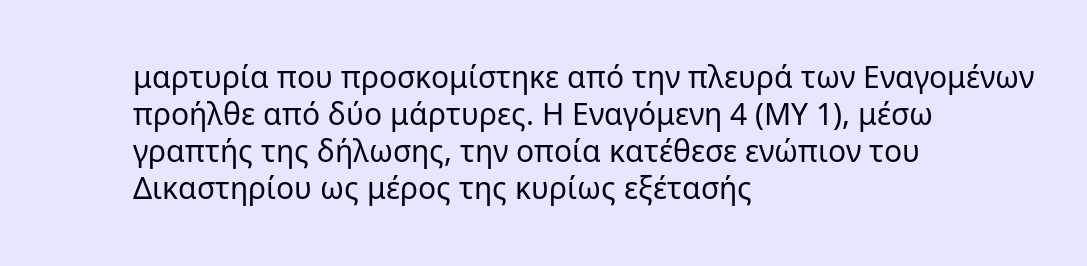μαρτυρία που προσκομίστηκε από την πλευρά των Εναγομένων προήλθε από δύο μάρτυρες. Η Εναγόμενη 4 (ΜΥ 1), μέσω γραπτής της δήλωσης, την οποία κατέθεσε ενώπιον του Δικαστηρίου ως μέρος της κυρίως εξέτασής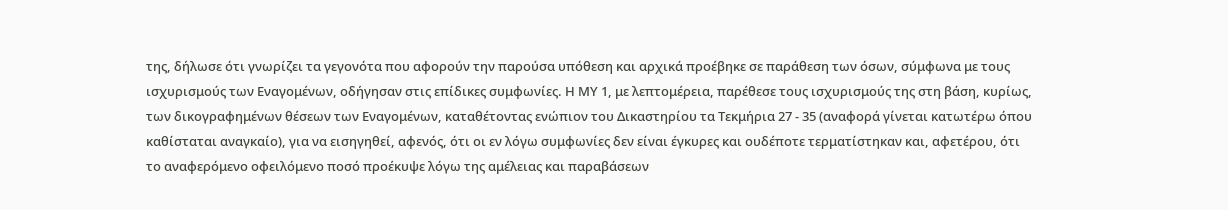της, δήλωσε ότι γνωρίζει τα γεγονότα που αφορούν την παρούσα υπόθεση και αρχικά προέβηκε σε παράθεση των όσων, σύμφωνα με τους ισχυρισμούς των Εναγομένων, οδήγησαν στις επίδικες συμφωνίες. Η ΜΥ 1, με λεπτομέρεια, παρέθεσε τους ισχυρισμούς της στη βάση, κυρίως, των δικογραφημένων θέσεων των Εναγομένων, καταθέτοντας ενώπιον του Δικαστηρίου τα Τεκμήρια 27 - 35 (αναφορά γίνεται κατωτέρω όπου καθίσταται αναγκαίο), για να εισηγηθεί, αφενός, ότι οι εν λόγω συμφωνίες δεν είναι έγκυρες και ουδέποτε τερματίστηκαν και, αφετέρου, ότι το αναφερόμενο οφειλόμενο ποσό προέκυψε λόγω της αμέλειας και παραβάσεων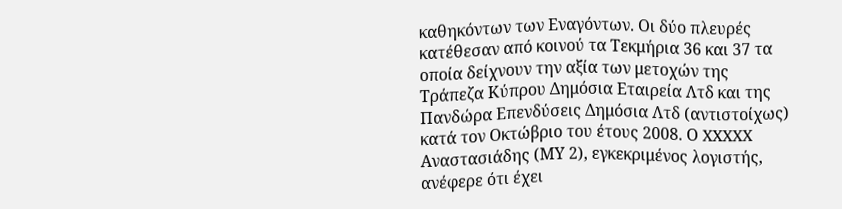καθηκόντων των Εναγόντων. Οι δύο πλευρές κατέθεσαν από κοινού τα Τεκμήρια 36 και 37 τα οποία δείχνουν την αξία των μετοχών της Τράπεζα Κύπρου Δημόσια Εταιρεία Λτδ και της Πανδώρα Επενδύσεις Δημόσια Λτδ (αντιστοίχως) κατά τον Οκτώβριο του έτους 2008. Ο XXXXX Αναστασιάδης (ΜΥ 2), εγκεκριμένος λογιστής, ανέφερε ότι έχει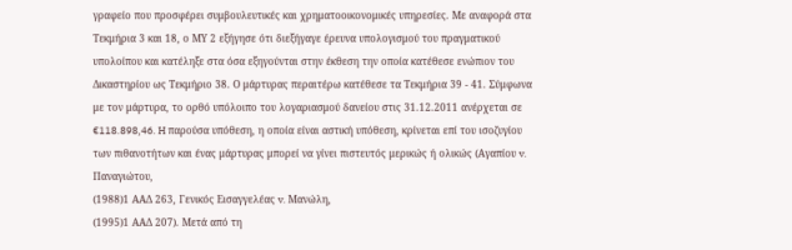γραφείο που προσφέρει συμβουλευτικές και χρηματοοικονομικές υπηρεσίες. Με αναφορά στα Τεκμήρια 3 και 18, ο ΜΥ 2 εξήγησε ότι διεξήγαγε έρευνα υπολογισμού του πραγματικού υπολοίπου και κατέληξε στα όσα εξηγούνται στην έκθεση την οποία κατέθεσε ενώπιον του Δικαστηρίου ως Τεκμήριο 38. Ο μάρτυρας περαιτέρω κατέθεσε τα Τεκμήρια 39 - 41. Σύμφωνα με τον μάρτυρα, το ορθό υπόλοιπο του λογαριασμού δανείου στις 31.12.2011 ανέρχεται σε €118.898,46. H παρούσα υπόθεση, η οποία είναι αστική υπόθεση, κρίνεται επί του ισοζυγίου των πιθανοτήτων και ένας μάρτυρας μπορεί να γίνει πιστευτός μερικώς ή ολικώς (Αγαπίου v. Παναγιώτου,
(1988)1 ΑΑΔ 263, Γενικός Εισαγγελέας v. Μανώλη,
(1995)1 ΑΑΔ 207). Μετά από τη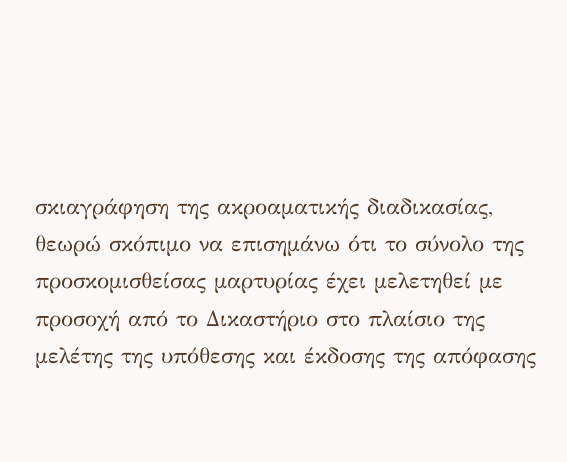σκιαγράφηση της ακροαματικής διαδικασίας, θεωρώ σκόπιμο να επισημάνω ότι το σύνολο της προσκομισθείσας μαρτυρίας έχει μελετηθεί με προσοχή από το Δικαστήριο στο πλαίσιο της μελέτης της υπόθεσης και έκδοσης της απόφασης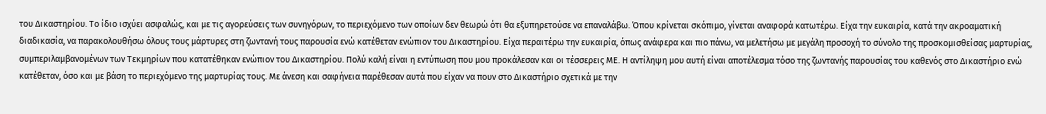του Δικαστηρίου. Το ίδιο ισχύει ασφαλώς, και με τις αγορεύσεις των συνηγόρων, το περιεχόμενο των οποίων δεν θεωρώ ότι θα εξυπηρετούσε να επαναλάβω. Όπου κρίνεται σκόπιμο, γίνεται αναφορά κατωτέρω. Είχα την ευκαιρία, κατά την ακροαματική διαδικασία, να παρακολουθήσω όλους τους μάρτυρες στη ζωντανή τους παρουσία ενώ κατέθεταν ενώπιον του Δικαστηρίου. Είχα περαιτέρω την ευκαιρία, όπως ανάφερα και πιο πάνω, να μελετήσω με μεγάλη προσοχή το σύνολο της προσκομισθείσας μαρτυρίας, συμπεριλαμβανομένων των Τεκμηρίων που κατατέθηκαν ενώπιον του Δικαστηρίου. Πολύ καλή είναι η εντύπωση που μου προκάλεσαν και οι τέσσερεις ΜΕ. Η αντίληψη μου αυτή είναι αποτέλεσμα τόσο της ζωντανής παρουσίας του καθενός στο Δικαστήριο ενώ κατέθεταν, όσο και με βάση το περιεχόμενο της μαρτυρίας τους. Με άνεση και σαφήνεια παρέθεσαν αυτά που είχαν να πουν στο Δικαστήριο σχετικά με την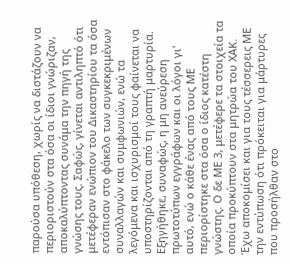παρούσα υπόθεση, χωρίς να διστάζουν να περιοριστούν στα όσα οι ίδιοι γνώριζαν, αποκαλύπτοντας συνάμα την πηγή της γνώσης τους. Σαφώς, γίνεται αντιληπτό ότι μετέφεραν ενώπιον του Δικαστηρίου τα όσα εντόπισαν στο φάκελο των συγκεκριμένων συναλλαγών και συμφωνιών, ενώ τα λεγόμενα και ισχυρισμοί τους φαίνεται να υποστηρίζονται από τη γραπτή μαρτυρία. Εξηγήθηκε, συναφώς, η μη ανεύρεση πρωτοτύπων εγγράφων και οι λόγοι γι' αυτό, ενώ ο κάθε ένας από τους ΜΕ περιορίστηκε στα όσα ο ίδιος κατέστη γνώστης. Ο δε ΜΕ 3, μετέφερε τα στοιχεία τα οποία προκύπτουν στα μητρώα του ΧΑΚ. Έχω αποκομίσει και για τους τέσσερεις ΜΕ την εντύπωση ότι πρόκειται για μάρτυρες που προσήλθαν στο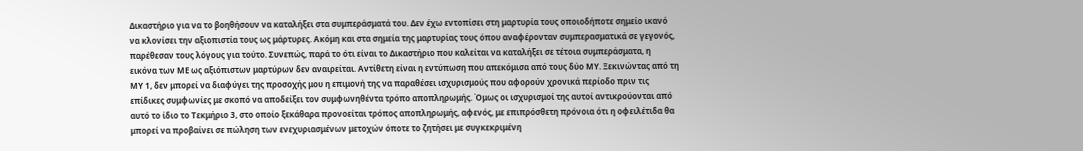Δικαστήριο για να το βοηθήσουν να καταλήξει στα συμπεράσματά του. Δεν έχω εντοπίσει στη μαρτυρία τους οποιοδήποτε σημείο ικανό να κλονίσει την αξιοπιστία τους ως μάρτυρες. Ακόμη και στα σημεία της μαρτυρίας τους όπου αναφέρονταν συμπερασματικά σε γεγονός, παρέθεσαν τους λόγους για τούτο. Συνεπώς, παρά το ότι είναι το Δικαστήριο που καλείται να καταλήξει σε τέτοια συμπεράσματα, η εικόνα των ΜΕ ως αξιόπιστων μαρτύρων δεν αναιρείται. Αντίθετη είναι η εντύπωση που απεκόμισα από τους δύο ΜΥ. Ξεκινώντας από τη ΜΥ 1, δεν μπορεί να διαφύγει της προσοχής μου η επιμονή της να παραθέσει ισχυρισμούς που αφορούν χρονικά περίοδο πριν τις επίδικες συμφωνίες με σκοπό να αποδείξει τον συμφωνηθέντα τρόπο αποπληρωμής. Όμως οι ισχυρισμοί της αυτοί αντικρούονται από αυτό το ίδιο το Τεκμήριο 3, στο οποίο ξεκάθαρα προνοείται τρόπος αποπληρωμής, αφενός, με επιπρόσθετη πρόνοια ότι η οφειλέτιδα θα μπορεί να προβαίνει σε πώληση των ενεχυριασμένων μετοχών όποτε το ζητήσει με συγκεκριμένη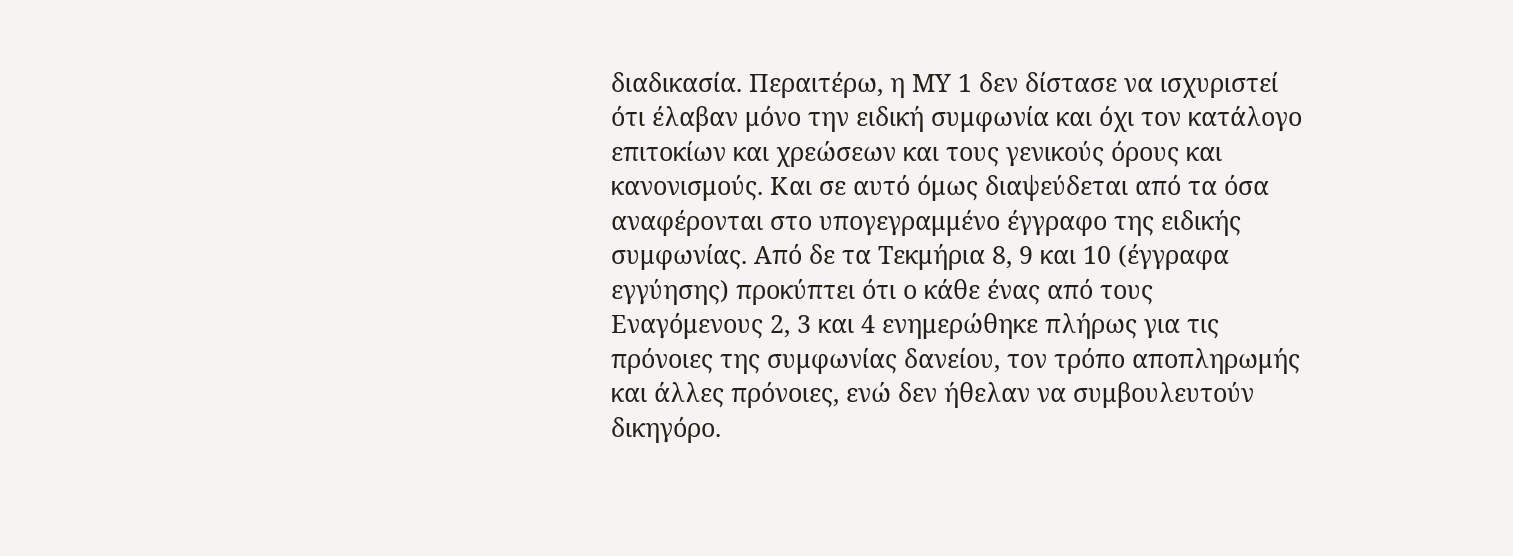διαδικασία. Περαιτέρω, η ΜΥ 1 δεν δίστασε να ισχυριστεί ότι έλαβαν μόνο την ειδική συμφωνία και όχι τον κατάλογο επιτοκίων και χρεώσεων και τους γενικούς όρους και κανονισμούς. Και σε αυτό όμως διαψεύδεται από τα όσα αναφέρονται στο υπογεγραμμένο έγγραφο της ειδικής συμφωνίας. Από δε τα Τεκμήρια 8, 9 και 10 (έγγραφα εγγύησης) προκύπτει ότι ο κάθε ένας από τους Εναγόμενους 2, 3 και 4 ενημερώθηκε πλήρως για τις πρόνοιες της συμφωνίας δανείου, τον τρόπο αποπληρωμής και άλλες πρόνοιες, ενώ δεν ήθελαν να συμβουλευτούν δικηγόρο.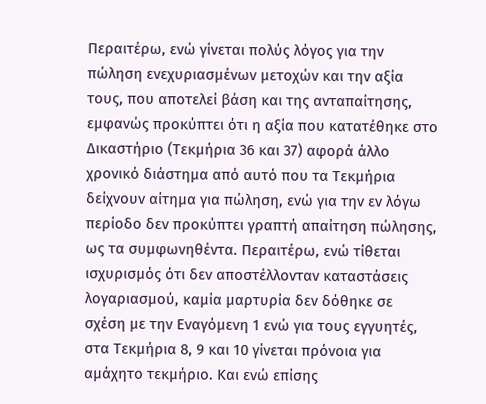Περαιτέρω, ενώ γίνεται πολύς λόγος για την πώληση ενεχυριασμένων μετοχών και την αξία τους, που αποτελεί βάση και της ανταπαίτησης, εμφανώς προκύπτει ότι η αξία που κατατέθηκε στο Δικαστήριο (Τεκμήρια 36 και 37) αφορά άλλο χρονικό διάστημα από αυτό που τα Τεκμήρια δείχνουν αίτημα για πώληση, ενώ για την εν λόγω περίοδο δεν προκύπτει γραπτή απαίτηση πώλησης, ως τα συμφωνηθέντα. Περαιτέρω, ενώ τίθεται ισχυρισμός ότι δεν αποστέλλονταν καταστάσεις λογαριασμού, καμία μαρτυρία δεν δόθηκε σε σχέση με την Εναγόμενη 1 ενώ για τους εγγυητές, στα Τεκμήρια 8, 9 και 10 γίνεται πρόνοια για αμάχητο τεκμήριο. Και ενώ επίσης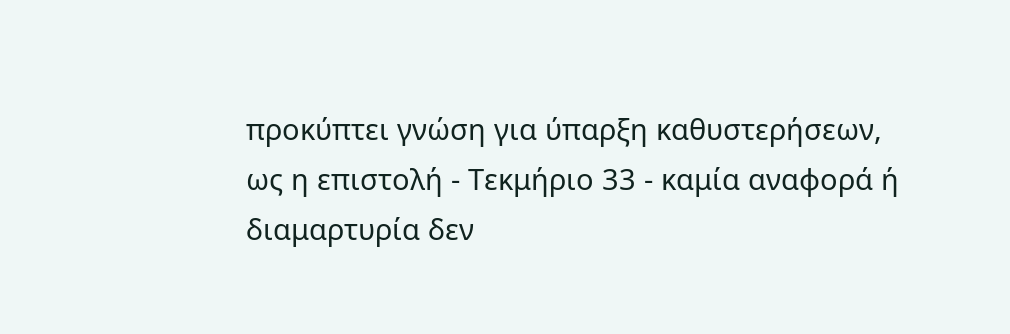προκύπτει γνώση για ύπαρξη καθυστερήσεων, ως η επιστολή - Τεκμήριο 33 - καμία αναφορά ή διαμαρτυρία δεν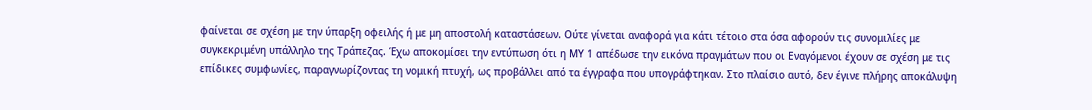φαίνεται σε σχέση με την ύπαρξη οφειλής ή με μη αποστολή καταστάσεων. Ούτε γίνεται αναφορά για κάτι τέτοιο στα όσα αφορούν τις συνομιλίες με συγκεκριμένη υπάλληλο της Τράπεζας. Έχω αποκομίσει την εντύπωση ότι η ΜΥ 1 απέδωσε την εικόνα πραγμάτων που οι Εναγόμενοι έχουν σε σχέση με τις επίδικες συμφωνίες, παραγνωρίζοντας τη νομική πτυχή, ως προβάλλει από τα έγγραφα που υπογράφτηκαν. Στο πλαίσιο αυτό, δεν έγινε πλήρης αποκάλυψη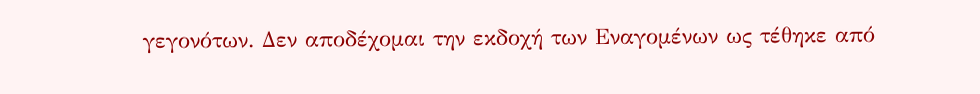γεγονότων. Δεν αποδέχομαι την εκδοχή των Εναγομένων ως τέθηκε από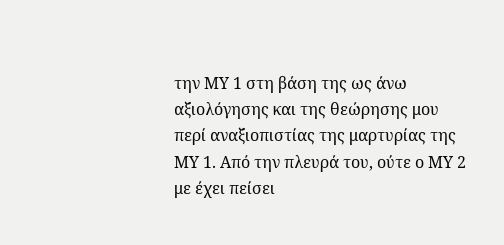την ΜΥ 1 στη βάση της ως άνω αξιολόγησης και της θεώρησης μου περί αναξιοπιστίας της μαρτυρίας της ΜΥ 1. Από την πλευρά του, ούτε ο ΜΥ 2 με έχει πείσει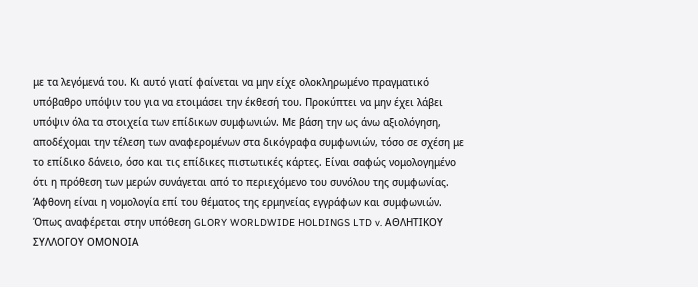με τα λεγόμενά του. Κι αυτό γιατί φαίνεται να μην είχε ολοκληρωμένο πραγματικό υπόβαθρο υπόψιν του για να ετοιμάσει την έκθεσή του. Προκύπτει να μην έχει λάβει υπόψιν όλα τα στοιχεία των επίδικων συμφωνιών. Με βάση την ως άνω αξιολόγηση, αποδέχομαι την τέλεση των αναφερομένων στα δικόγραφα συμφωνιών, τόσο σε σχέση με το επίδικο δάνειο, όσο και τις επίδικες πιστωτικές κάρτες. Είναι σαφώς νομολογημένο ότι η πρόθεση των μερών συνάγεται από το περιεχόμενο του συνόλου της συμφωνίας. Άφθονη είναι η νομολογία επί του θέματος της ερμηνείας εγγράφων και συμφωνιών. Όπως αναφέρεται στην υπόθεση GLORY WORLDWIDE HOLDINGS LTD v. ΑΘΛΗΤΙΚΟΥ ΣΥΛΛΟΓΟΥ ΟΜΟΝΟΙΑ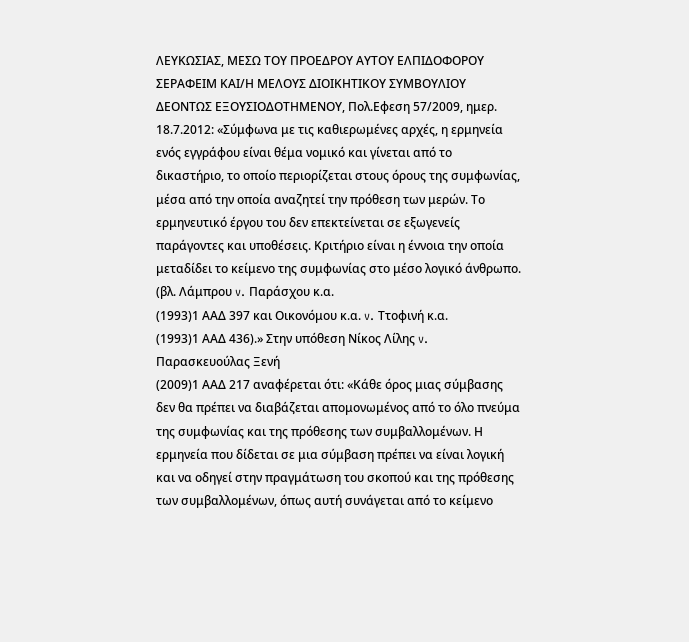ΛΕΥΚΩΣΙΑΣ, ΜΕΣΩ ΤΟΥ ΠΡΟΕΔΡΟΥ ΑΥΤΟΥ ΕΛΠΙΔΟΦΟΡΟΥ ΣΕΡΑΦΕΙΜ ΚΑΙ/Η ΜΕΛΟΥΣ ΔΙΟΙΚΗΤΙΚΟΥ ΣΥΜΒΟΥΛΙΟΥ ΔΕΟΝΤΩΣ ΕΞΟΥΣΙΟΔΟΤΗΜΕΝΟΥ, Πολ.Εφεση 57/2009, ημερ. 18.7.2012: «Σύμφωνα με τις καθιερωμένες αρχές, η ερμηνεία ενός εγγράφου είναι θέμα νομικό και γίνεται από το δικαστήριο, το οποίο περιορίζεται στους όρους της συμφωνίας, μέσα από την οποία αναζητεί την πρόθεση των μερών. Το ερμηνευτικό έργου του δεν επεκτείνεται σε εξωγενείς παράγοντες και υποθέσεις. Κριτήριο είναι η έννοια την οποία μεταδίδει το κείμενο της συμφωνίας στο μέσο λογικό άνθρωπο. (βλ. Λάμπρου v. Παράσχου κ.α.
(1993)1 ΑΑΔ 397 και Οικονόμου κ.α. v. Ττοφινή κ.α.
(1993)1 ΑΑΔ 436).» Στην υπόθεση Νίκος Λίλης v. Παρασκευούλας Ξενή
(2009)1 ΑΑΔ 217 αναφέρεται ότι: «Κάθε όρος μιας σύμβασης δεν θα πρέπει να διαβάζεται απομονωμένος από το όλο πνεύμα της συμφωνίας και της πρόθεσης των συμβαλλομένων. Η ερμηνεία που δίδεται σε μια σύμβαση πρέπει να είναι λογική και να οδηγεί στην πραγμάτωση του σκοπού και της πρόθεσης των συμβαλλομένων, όπως αυτή συνάγεται από το κείμενο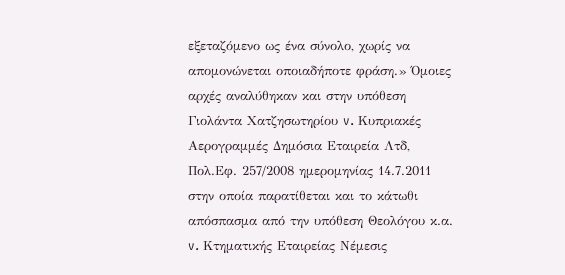εξεταζόμενο ως ένα σύνολο, χωρίς να απομονώνεται οποιαδήποτε φράση.» Όμοιες αρχές αναλύθηκαν και στην υπόθεση Γιολάντα Χατζησωτηρίου v. Kυπριακές Αερογραμμές Δημόσια Εταιρεία Λτδ, Πολ.Εφ. 257/2008 ημερομηνίας 14.7.2011 στην οποία παρατίθεται και το κάτωθι απόσπασμα από την υπόθεση Θεολόγου κ.α. v. Κτηματικής Εταιρείας Νέμεσις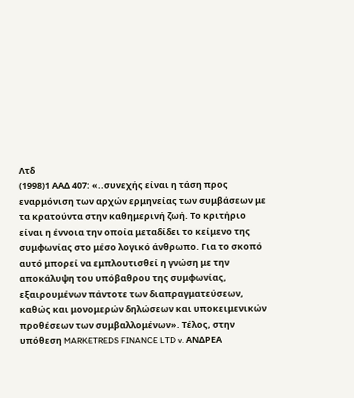Λτδ
(1998)1 ΑΑΔ 407: «..συνεχής είναι η τάση προς εναρμόνιση των αρχών ερμηνείας των συμβάσεων με τα κρατούντα στην καθημερινή ζωή. Το κριτήριο είναι η έννοια την οποία μεταδίδει το κείμενο της συμφωνίας στο μέσο λογικό άνθρωπο. Για το σκοπό αυτό μπορεί να εμπλουτισθεί η γνώση με την αποκάλυψη του υπόβαθρου της συμφωνίας, εξαιρουμένων πάντοτε των διαπραγματεύσεων, καθώς και μονομερών δηλώσεων και υποκειμενικών προθέσεων των συμβαλλομένων». Τέλος, στην υπόθεση MARKETREDS FINANCE LTD v. ΑΝΔΡΕΑ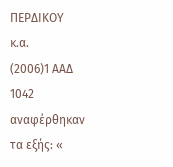ΠΕΡΔΙΚΟΥ κ.α.
(2006)1 ΑΑΔ 1042 αναφέρθηκαν τα εξής: «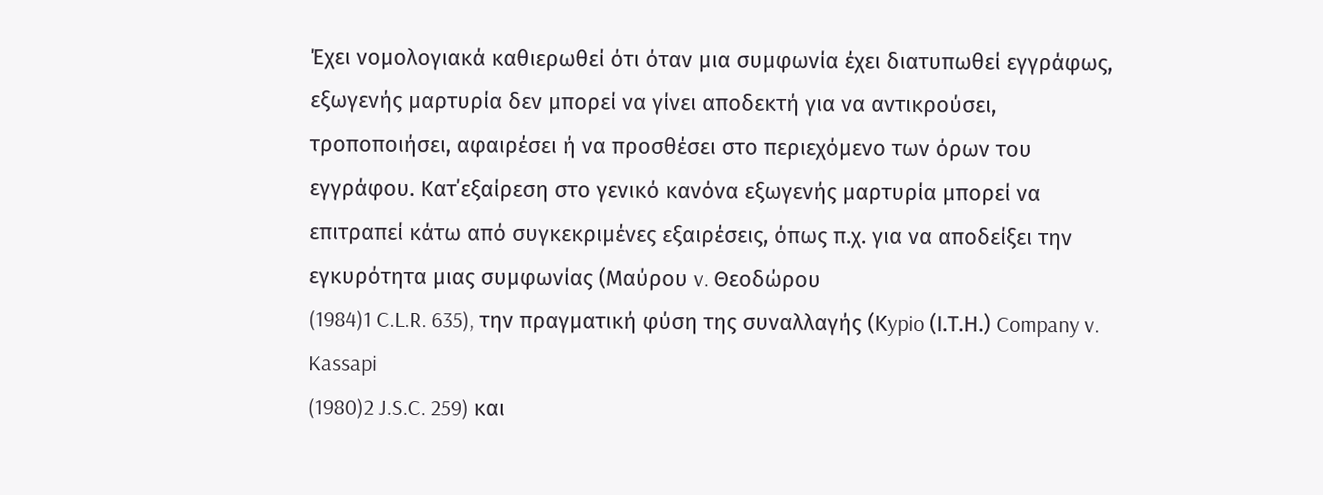Έχει νομολογιακά καθιερωθεί ότι όταν μια συμφωνία έχει διατυπωθεί εγγράφως, εξωγενής μαρτυρία δεν μπορεί να γίνει αποδεκτή για να αντικρούσει, τροποποιήσει, αφαιρέσει ή να προσθέσει στο περιεχόμενο των όρων του εγγράφου. Κατ΄εξαίρεση στο γενικό κανόνα εξωγενής μαρτυρία μπορεί να επιτραπεί κάτω από συγκεκριμένες εξαιρέσεις, όπως π.χ. για να αποδείξει την εγκυρότητα μιας συμφωνίας (Μαύρου v. Θεοδώρου
(1984)1 C.L.R. 635), την πραγματική φύση της συναλλαγής (Κypio (Ι.Τ.Η.) Company v. Kassapi
(1980)2 J.S.C. 259) και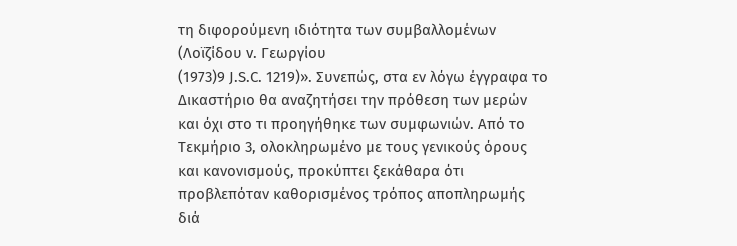τη διφορούμενη ιδιότητα των συμβαλλομένων (Λοϊζίδου v. Γεωργίου
(1973)9 J.S.C. 1219)». Συνεπώς, στα εν λόγω έγγραφα το Δικαστήριο θα αναζητήσει την πρόθεση των μερών και όχι στο τι προηγήθηκε των συμφωνιών. Από το Τεκμήριο 3, ολοκληρωμένο με τους γενικούς όρους και κανονισμούς, προκύπτει ξεκάθαρα ότι προβλεπόταν καθορισμένος τρόπος αποπληρωμής διά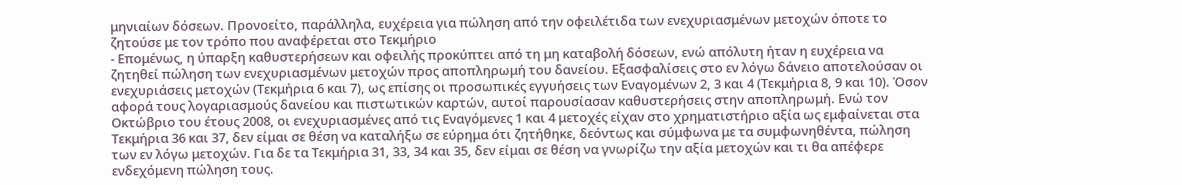μηνιαίων δόσεων. Προνοείτο, παράλληλα, ευχέρεια για πώληση από την οφειλέτιδα των ενεχυριασμένων μετοχών όποτε το ζητούσε με τον τρόπο που αναφέρεται στο Τεκμήριο
- Επομένως, η ύπαρξη καθυστερήσεων και οφειλής προκύπτει από τη μη καταβολή δόσεων, ενώ απόλυτη ήταν η ευχέρεια να ζητηθεί πώληση των ενεχυριασμένων μετοχών προς αποπληρωμή του δανείου. Εξασφαλίσεις στο εν λόγω δάνειο αποτελούσαν οι ενεχυριάσεις μετοχών (Τεκμήρια 6 και 7), ως επίσης οι προσωπικές εγγυήσεις των Εναγομένων 2, 3 και 4 (Τεκμήρια 8, 9 και 10). Όσον αφορά τους λογαριασμούς δανείου και πιστωτικών καρτών, αυτοί παρουσίασαν καθυστερήσεις στην αποπληρωμή. Ενώ τον Οκτώβριο του έτους 2008, οι ενεχυριασμένες από τις Εναγόμενες 1 και 4 μετοχές είχαν στο χρηματιστήριο αξία ως εμφαίνεται στα Τεκμήρια 36 και 37, δεν είμαι σε θέση να καταλήξω σε εύρημα ότι ζητήθηκε, δεόντως και σύμφωνα με τα συμφωνηθέντα, πώληση των εν λόγω μετοχών. Για δε τα Τεκμήρια 31, 33, 34 και 35, δεν είμαι σε θέση να γνωρίζω την αξία μετοχών και τι θα απέφερε ενδεχόμενη πώληση τους.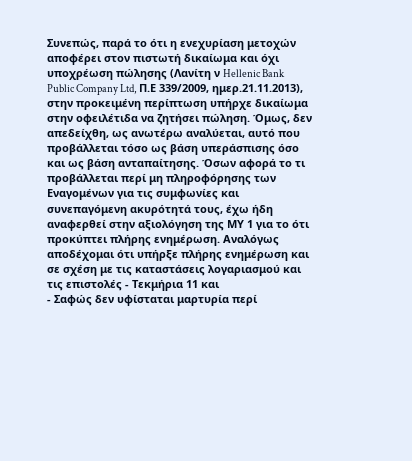Συνεπώς, παρά το ότι η ενεχυρίαση μετοχών αποφέρει στον πιστωτή δικαίωμα και όχι υποχρέωση πώλησης (Λανίτη ν Hellenic Bank Public Company Ltd, Π.Ε 339/2009, ημερ.21.11.2013), στην προκειμένη περίπτωση υπήρχε δικαίωμα στην οφειλέτιδα να ζητήσει πώληση. Όμως, δεν απεδείχθη, ως ανωτέρω αναλύεται, αυτό που προβάλλεται τόσο ως βάση υπεράσπισης όσο και ως βάση ανταπαίτησης. Όσων αφορά το τι προβάλλεται περί μη πληροφόρησης των Εναγομένων για τις συμφωνίες και συνεπαγόμενη ακυρότητά τους, έχω ήδη αναφερθεί στην αξιολόγηση της ΜΥ 1 για το ότι προκύπτει πλήρης ενημέρωση. Αναλόγως αποδέχομαι ότι υπήρξε πλήρης ενημέρωση και σε σχέση με τις καταστάσεις λογαριασμού και τις επιστολές - Τεκμήρια 11 και
- Σαφώς δεν υφίσταται μαρτυρία περί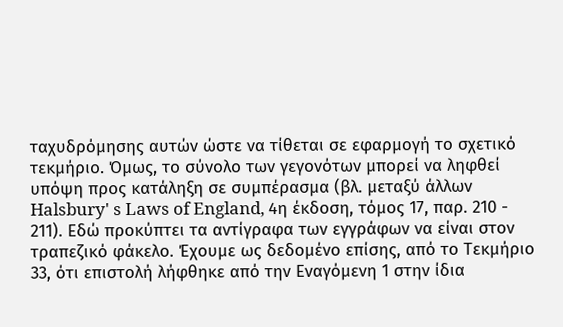ταχυδρόμησης αυτών ώστε να τίθεται σε εφαρμογή το σχετικό τεκμήριο. Όμως, το σύνολο των γεγονότων μπορεί να ληφθεί υπόψη προς κατάληξη σε συμπέρασμα (βλ. μεταξύ άλλων Halsbury' s Laws of England, 4η έκδοση, τόμος 17, παρ. 210 - 211). Εδώ προκύπτει τα αντίγραφα των εγγράφων να είναι στον τραπεζικό φάκελο. Έχουμε ως δεδομένο επίσης, από το Τεκμήριο 33, ότι επιστολή λήφθηκε από την Εναγόμενη 1 στην ίδια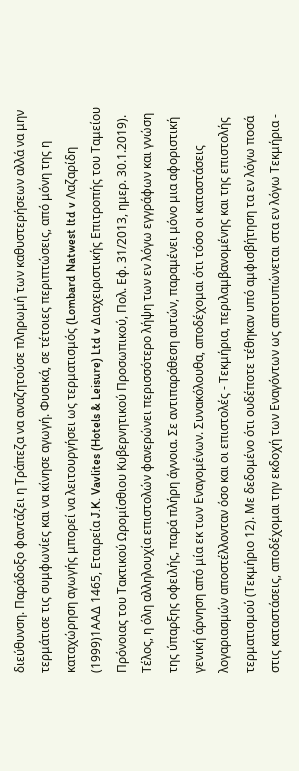διεύθυνση. Παράδοξο φαντάζει η Τράπεζα να αναζητούσε πληρωμή των καθυστερήσεων αλλά να μην τερμάτισε τις συμφωνίες και να κίνησε αγωγή. Φυσικά, σε τέτοιες περιπτώσεις, από μόνη της η καταχώρηση αγωγής μπορεί να λειτουργήσει ως τερματισμός (Lombard Natwest ltd v Λαζαρίδη
(1999)1ΑΑΔ 1465, Εταιρεία J.K. Vavlites (Hotels & Leisure) Ltd v Διαχειριστικής Επιτροπής του Ταμείου Πρόνοιας του Τακτικού Ωρομίσθιου Κυβερνητικού Προσωπικού, Πολ. Εφ. 31/2013, ημερ. 30.1.2019). Τέλος, η όλη αλληλουχία επιστολών φανερώνει περισσότερο λήψη των εν λόγω εγγράφων και γνώση της ύπαρξης οφειλής, παρά πλήρη άγνοια. Σε αντιπαράθεση αυτών, παραμένει μόνο μια αφοριστική γενική άρνηση από μία εκ των Εναγομένων. Συνακόλουθα, αποδέχομαι ότι τόσο οι καταστάσεις λογαριασμών αποστέλλονταν όσο και οι επιστολές - Τεκμήρια, περιλαμβανομένης και της επιστολής τερματισμού (Τεκμήριο 12). Με δεδομένο ότι ουδέποτε τέθηκαν υπό αμφισβήτηση τα εν λόγω ποσά στις καταστάσεις, αποδέχομαι την εκδοχή των Εναγόντων ως αποτυπώνεται στα εν λόγω Τεκμήρια -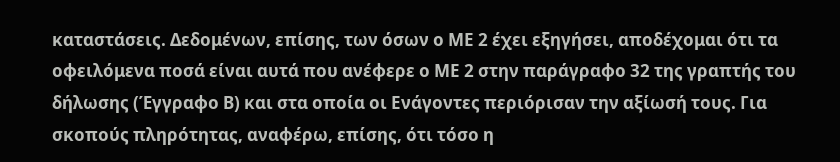καταστάσεις. Δεδομένων, επίσης, των όσων ο ΜΕ 2 έχει εξηγήσει, αποδέχομαι ότι τα οφειλόμενα ποσά είναι αυτά που ανέφερε ο ΜΕ 2 στην παράγραφο 32 της γραπτής του δήλωσης (Έγγραφο Β) και στα οποία οι Ενάγοντες περιόρισαν την αξίωσή τους. Για σκοπούς πληρότητας, αναφέρω, επίσης, ότι τόσο η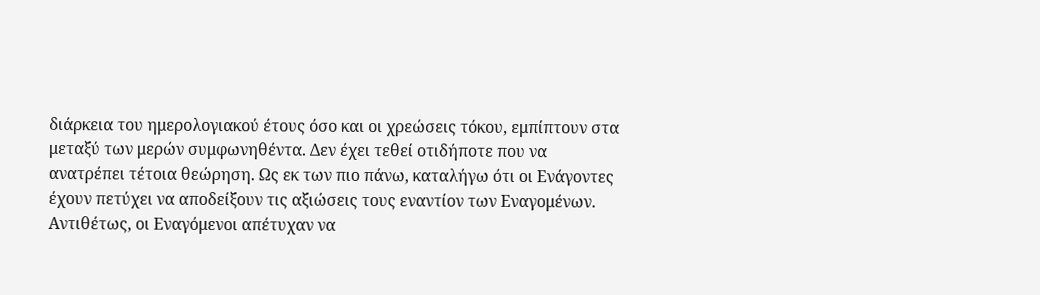διάρκεια του ημερολογιακού έτους όσο και οι χρεώσεις τόκου, εμπίπτουν στα μεταξύ των μερών συμφωνηθέντα. Δεν έχει τεθεί οτιδήποτε που να ανατρέπει τέτοια θεώρηση. Ως εκ των πιο πάνω, καταλήγω ότι οι Ενάγοντες έχουν πετύχει να αποδείξουν τις αξιώσεις τους εναντίον των Εναγομένων. Αντιθέτως, οι Εναγόμενοι απέτυχαν να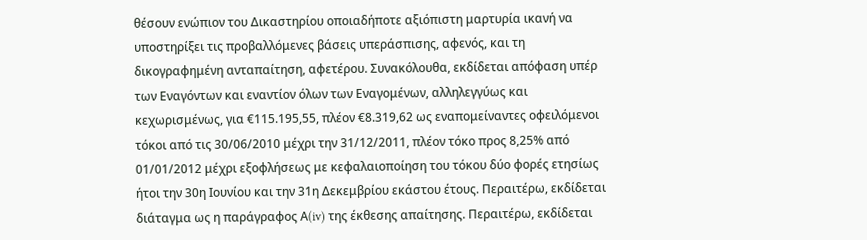θέσουν ενώπιον του Δικαστηρίου οποιαδήποτε αξιόπιστη μαρτυρία ικανή να υποστηρίξει τις προβαλλόμενες βάσεις υπεράσπισης, αφενός, και τη δικογραφημένη ανταπαίτηση, αφετέρου. Συνακόλουθα, εκδίδεται απόφαση υπέρ των Εναγόντων και εναντίον όλων των Εναγομένων, αλληλεγγύως και κεχωρισμένως, για €115.195,55, πλέον €8.319,62 ως εναπομείναντες οφειλόμενοι τόκοι από τις 30/06/2010 μέχρι την 31/12/2011, πλέον τόκο προς 8,25% από 01/01/2012 μέχρι εξοφλήσεως με κεφαλαιοποίηση του τόκου δύο φορές ετησίως ήτοι την 30η Ιουνίου και την 31η Δεκεμβρίου εκάστου έτους. Περαιτέρω, εκδίδεται διάταγμα ως η παράγραφος Α(iv) της έκθεσης απαίτησης. Περαιτέρω, εκδίδεται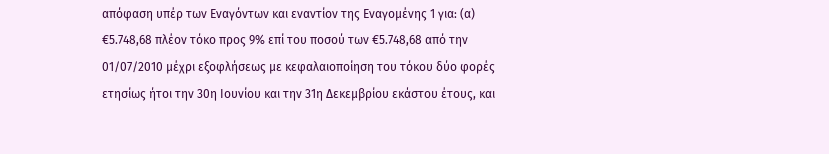απόφαση υπέρ των Εναγόντων και εναντίον της Εναγομένης 1 για: (α) €5.748,68 πλέον τόκο προς 9% επί του ποσού των €5.748,68 από την 01/07/2010 μέχρι εξοφλήσεως με κεφαλαιοποίηση του τόκου δύο φορές ετησίως ήτοι την 30η Ιουνίου και την 31η Δεκεμβρίου εκάστου έτους, και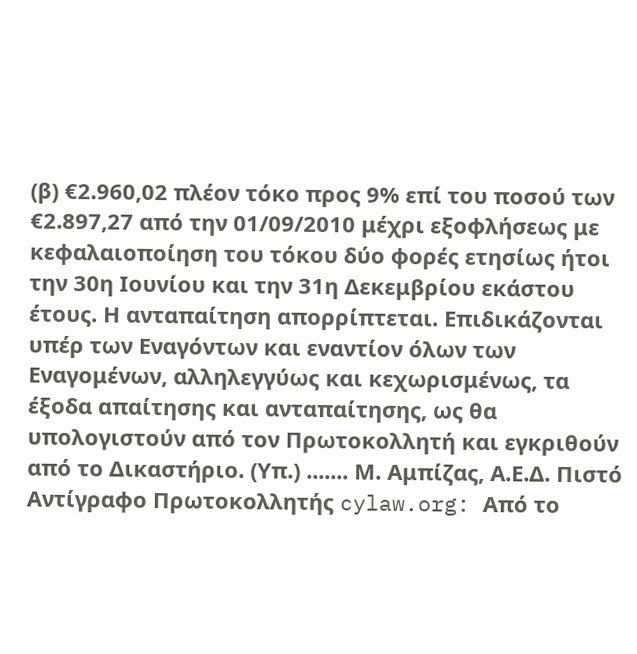(β) €2.960,02 πλέον τόκο προς 9% επί του ποσού των €2.897,27 από την 01/09/2010 μέχρι εξοφλήσεως με κεφαλαιοποίηση του τόκου δύο φορές ετησίως ήτοι την 30η Ιουνίου και την 31η Δεκεμβρίου εκάστου έτους. Η ανταπαίτηση απορρίπτεται. Επιδικάζονται υπέρ των Εναγόντων και εναντίον όλων των Εναγομένων, αλληλεγγύως και κεχωρισμένως, τα έξοδα απαίτησης και ανταπαίτησης, ως θα υπολογιστούν από τον Πρωτοκολλητή και εγκριθούν από το Δικαστήριο. (Υπ.) ....... Μ. Αμπίζας, Α.Ε.Δ. Πιστό Αντίγραφο Πρωτοκολλητής cylaw.org: Από το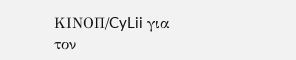ΚΙΝOΠ/CyLii για τον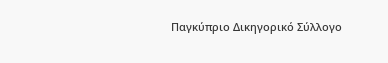Παγκύπριο Δικηγορικό Σύλλογο